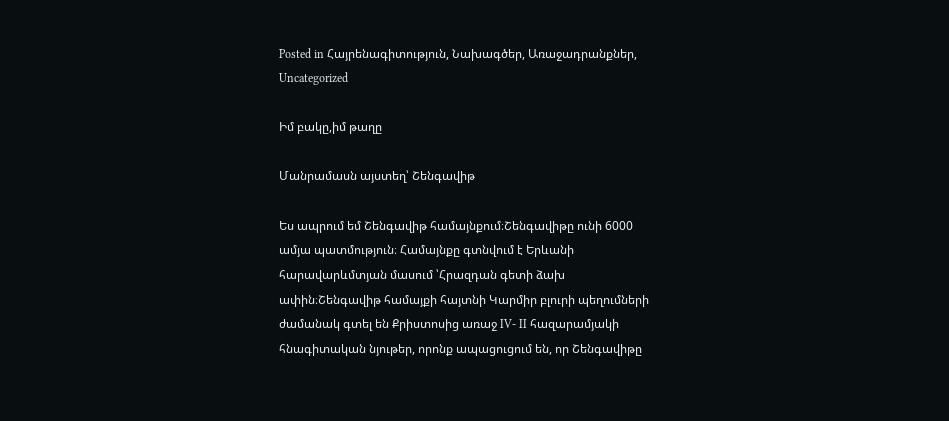Posted in Հայրենագիտություն, Նախագծեր, Առաջադրանքներ, Uncategorized

Իմ բակը,իմ թաղը

Մանրամասն այստեղ՝ Շենգավիթ

Ես ապրում եմ Շենգավիթ համայնքում։Շենգավիթը ունի 6000 ամյա պատմություն։ Համայնքը գտնվում է Երևանի հարավարևմտյան մասում ՝Հրազդան գետի ձախ ափին։Շենգավիթ համայքի հայտնի Կարմիր բլուրի պեղումների ժամանակ գտել են Քրիստոսից առաջ IV- II հազարամյակի հնագիտական նյութեր, որոնք ապացուցում են, որ Շենգավիթը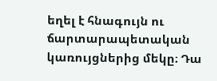եղել է հնագույն ու ճարտարապետական կառույցներից մեկը։ Դա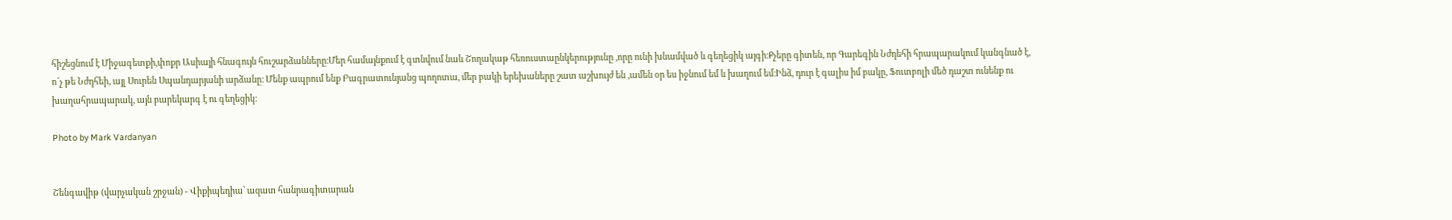հիշեցնում է Միջագետքի,փոքր Ասիայի հնագույն հուշարձանները։Մեր համայնքում է գտնվում նաև Շողակաթ հեռուստաընկերությունը ,որը ունի խնամված և գեղեցիկ այգի։Քչերը գիտեն, որ Գարեգին Նժդեհի հրապարակում կանգնած է, ո՜չ թե Նժդհեի, այլ Սուրեն Սպանդարյանի արձանը։ Մենք ապրում ենք Բագրատունյանց պողոտա, մեր բակի երեխաները շատ աշխույժ են ,ամեն օր ես իջնում եմ և խաղում եմ։Ինձ, դուր է գալիս իմ բակը, Ֆուտբոլի մեծ դաշտ ունենք ու խաղահրապարակ, այն բարեկարգ է ու գեղեցիկ։

Photo by Mark Vardanyan


Շենգավիթ (վարչական շրջան) - Վիքիպեդիա՝ ազատ հանրագիտարան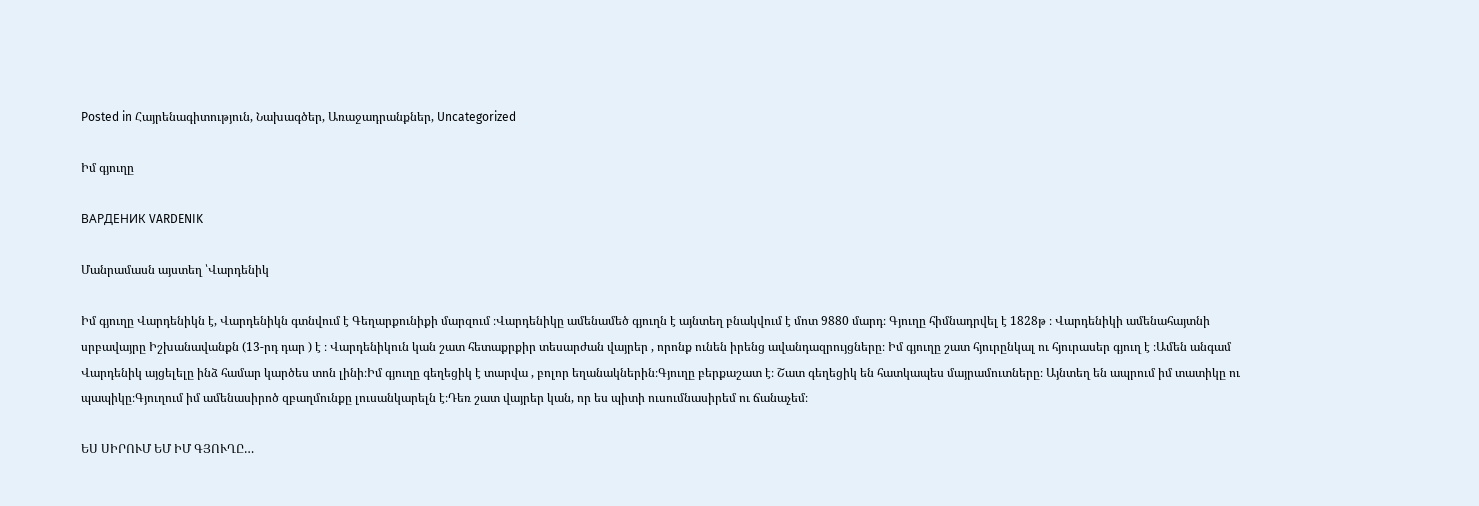Posted in Հայրենագիտություն, Նախագծեր, Առաջադրանքներ, Uncategorized

Իմ գյուղը

ВАРДЕНИК VARDENIK

Մանրամասն այստեղ ՝Վարդենիկ

Իմ գյուղը Վարդենիկն է, Վարդենիկն գտնվում է Գեղարքունիքի մարզում ։Վարդենիկը ամենամեծ գյուղն է այնտեղ բնակվում է մոտ 9880 մարդ։ Գյուղը հիմնադրվել է 1828թ ։ Վարդենիկի ամենահայտնի սրբավայրը Իշխանավանքն (13-րդ դար ) է ։ Վարդենիկուն կան շատ հետաքրքիր տեսարժան վայրեր , որոնք ունեն իրենց ավանդազրույցները։ Իմ գյուղը շատ հյուրընկալ ու հյուրասեր գյուղ է ։Ամեն անգամ Վարդենիկ այցելելը ինձ համար կարծես տոն լինի։Իմ գյուղը գեղեցիկ է տարվա , բոլոր եղանակներին։Գյուղը բերքաշատ է։ Շատ գեղեցիկ են հատկապես մայրամուտները։ Այնտեղ են ապրում իմ տատիկը ու պապիկը։Գյուղում իմ ամենասիրոծ զբաղմունքը լուսանկարելն է։Դեռ շատ վայրեր կան, որ ես պիտի ուսումնասիրեմ ու ճանաչեմ։

ԵՍ ՍԻՐՈՒՄ ԵՄ ԻՄ ԳՅՈՒՂԸ…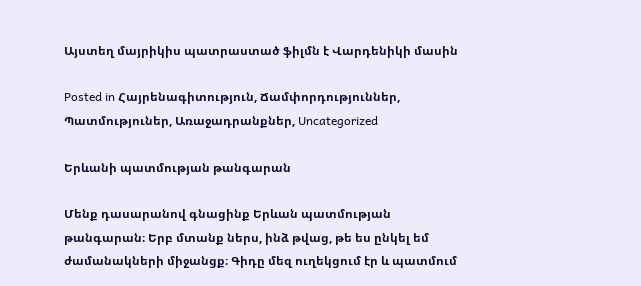Այստեղ մայրիկիս պատրաստած ֆիլմն է Վարդենիկի մասին

Posted in Հայրենագիտություն, Ճամփորդություններ, Պատմություներ, Առաջադրանքներ, Uncategorized

Երևանի պատմության թանգարան

Մենք դասարանով գնացինք Երևան պատմության թանգարան։ Երբ մտանք ներս, ինձ թվաց, թե ես ընկել եմ ժամանակների միջանցք։ Գիդը մեզ ուղեկցում էր և պատմում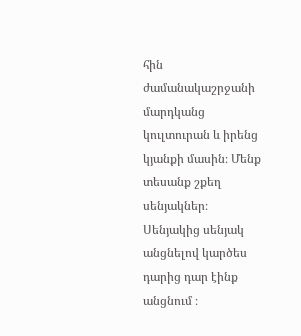հին ժամանակաշրջանի մարդկանց կուլտուրան և իրենց կյանքի մասին։ Մենք տեսանք շքեղ սենյակներ։ Սենյակից սենյակ անցնելով կարծես դարից դար էինք անցնում ։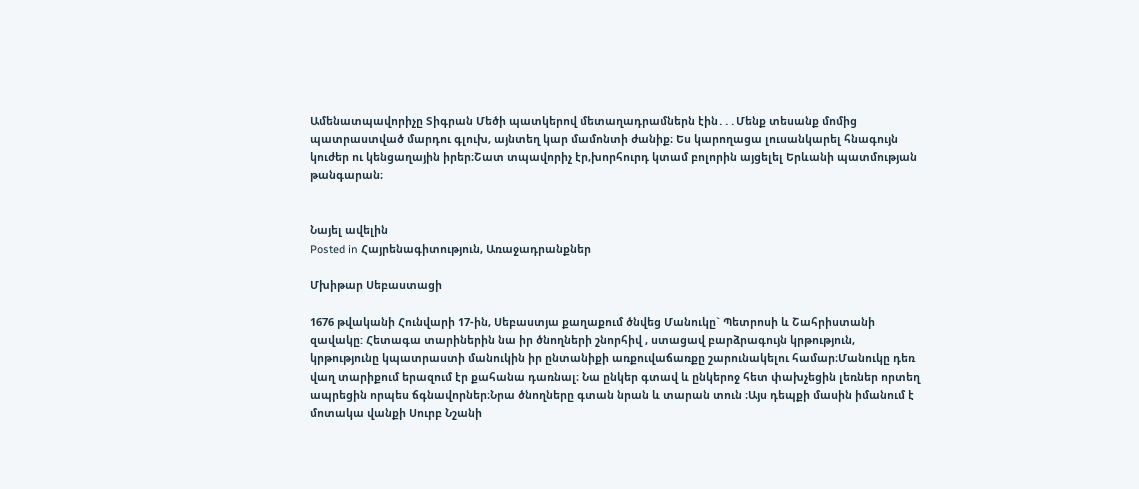Ամենատպավորիչը Տիգրան Մեծի պատկերով մետաղադրամներն էին․․․Մենք տեսանք մոմից պատրաստված մարդու գլուխ, այնտեղ կար մամոնտի ժանիք։ Ես կարողացա լուսանկարել հնագույն կուժեր ու կենցաղային իրեր։Շատ տպավորիչ էր,խորհուրդ կտամ բոլորին այցելել Երևանի պատմության թանգարան։


Նայել ավելին
Posted in Հայրենագիտություն, Առաջադրանքներ

Մխիթար Սեբաստացի

1676 թվականի Հունվարի 17-ին, Սեբաստյա քաղաքում ծնվեց Մանուկը` Պետրոսի և Շահրիստանի զավակը: Հետագա տարիներին նա իր ծնողների շնորհիվ , ստացավ բարձրագույն կրթություն, կրթությունը կպատրաստի մանուկին իր ընտանիքի առքուվաճառքը շարունակելու համար։Մանուկը դեռ վաղ տարիքում երազում էր քահանա դառնալ։ Նա ընկեր գտավ և ընկերոջ հետ փախչեցին լեռներ որտեղ ապրեցին որպես ճգնավորներ։Նրա ծնողները գտան նրան և տարան տուն ։Այս դեպքի մասին իմանում է մոտակա վանքի Սուրբ Նշանի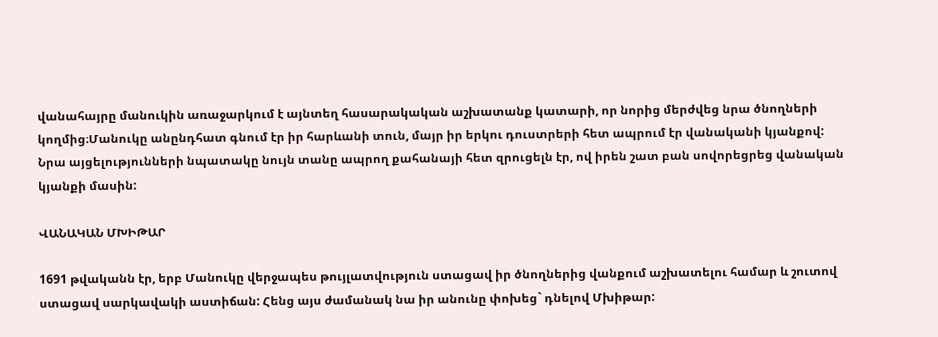վանահայրը մանուկին առաջարկում է այնտեղ հասարակական աշխատանք կատարի, որ նորից մերժվեց նրա ծնողների կողմից։Մանուկը անընդհատ գնում էր իր հարևանի տուն, մայր իր երկու դուստրերի հետ ապրում էր վանականի կյանքով: Նրա այցելությունների նպատակը նույն տանը ապրող քահանայի հետ զրուցելն էր, ով իրեն շատ բան սովորեցրեց վանական կյանքի մասին:

ՎԱՆԱԿԱՆ ՄԽԻԹԱՐ

1691 թվականն էր, երբ Մանուկը վերջապես թույլատվություն ստացավ իր ծնողներից վանքում աշխատելու համար և շուտով ստացավ սարկավակի աստիճան: Հենց այս ժամանակ նա իր անունը փոխեց` դնելով Մխիթար: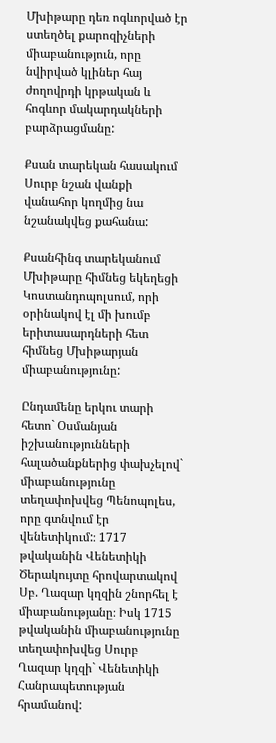Մխիթարը դեռ ոգևորված էր ստեղծել քարոզիչների միաբանություն, որը նվիրված կլիներ հայ ժողովրդի կրթական և հոգևոր մակարդակների բարձրացմանը:

Քսան տարեկան հասակում Սուրբ նշան վանքի վանահոր կողմից նա նշանակվեց քահանա:

Քսանհինգ տարեկանում Մխիթարը հիմնեց եկեղեցի Կոստանդոպոլսում, որի օրինակով էլ մի խումբ երիտասարդների հետ հիմնեց Մխիթարյան միաբանությունը:

Ընդամենը երկու տարի հետո` Օսմանյան իշխանությունների հալածանքներից փախչելով` միաբանությունը տեղափոխվեց Պենոպոլես, որը գտնվում էր վենետիկում:։ 1717 թվականին Վենետիկի Ծերակույտը հրովարտակով Սբ. Ղազար կղզին շնորհել է միաբանությանը։ Իսկ 1715 թվականին միաբանությունը տեղափոխվեց Սուրբ Ղազար կղզի` Վենետիկի Հանրապետության հրամանով: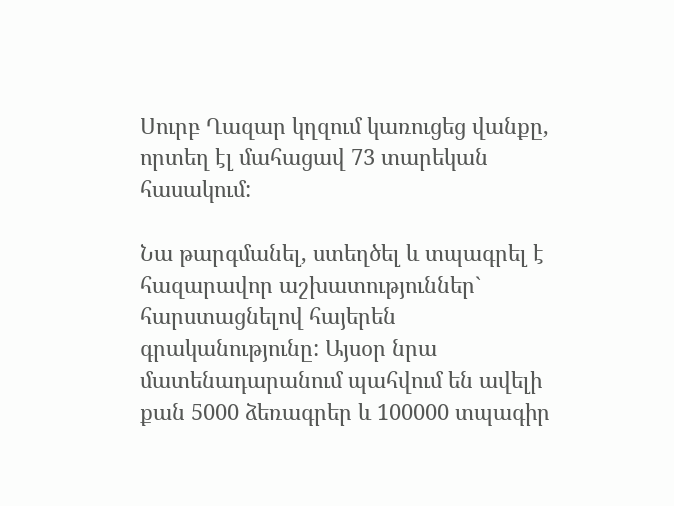Սուրբ Ղազար կղզում կառուցեց վանքը, որտեղ էլ մահացավ 73 տարեկան հասակում:

Նա թարգմանել, ստեղծել և տպագրել է հազարավոր աշխատություններ` հարստացնելով հայերեն գրականությունը: Այսօր նրա մատենադարանում պահվում են ավելի քան 5000 ձեռագրեր և 100000 տպագիր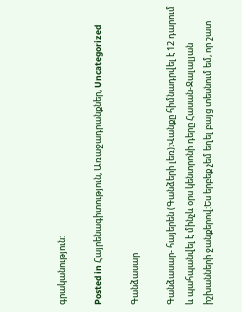գրականություն:

Posted in Հայրենագիտություն, Առաջադրանքներ, Uncategorized

Գանձասար

Գանձասար- հայերեն (Գանձերի լեռ)։Վանքը հիմնադրվել է 12 դարում և պահպանվել է մինչև օրս կենտրոնի դերը Հասան-Ջալալյան իշխանների ջանքերով:Ես երբեք չեմ եղել բայց տեսնում եմ, որ շատ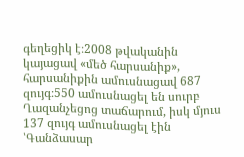գեղեցիկ է։2008 թվականին կայացավ «մեծ հարսանիք», հարսանիքին ամուսնացավ 687 զույգ։550 ամուսնացել են սուրբ Ղազանչեցոց տաճարում, իսկ մյուս 137 զույգ ամուսնացել էին ՝Գանձասար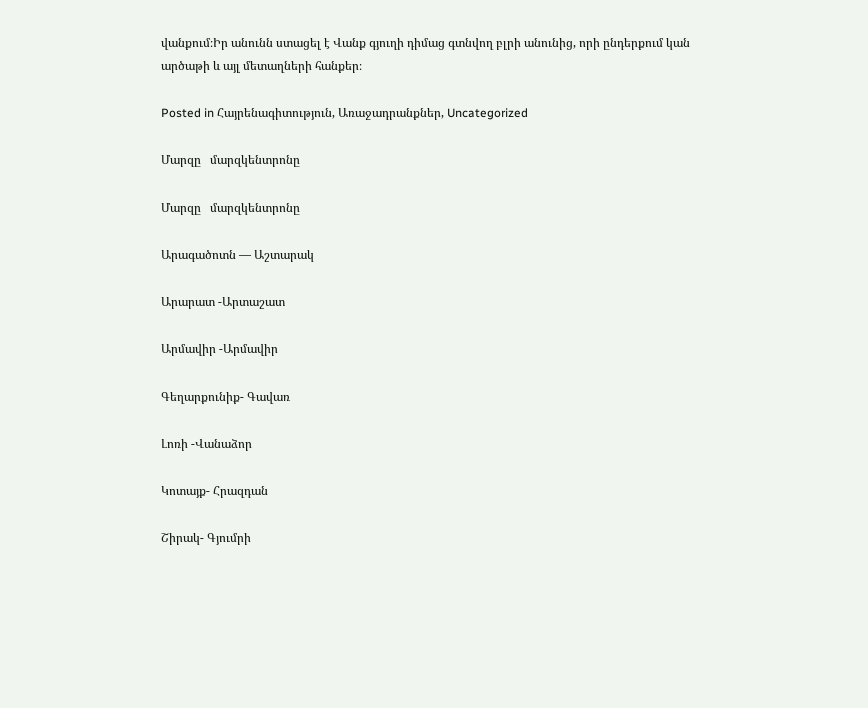վանքում։Իր անունն ստացել է Վանք գյուղի դիմաց գտնվող բլրի անունից, որի ընդերքում կան արծաթի և այլ մետաղների հանքեր։

Posted in Հայրենագիտություն, Առաջադրանքներ, Uncategorized

Մարզը   մարզկենտրոնը

Մարզը   մարզկենտրոնը

Արագածոտն — Աշտարակ

Արարատ -Արտաշատ

Արմավիր -Արմավիր

Գեղարքունիք- Գավառ

Լոռի -Վանաձոր

Կոտայք- Հրազդան

Շիրակ- Գյումրի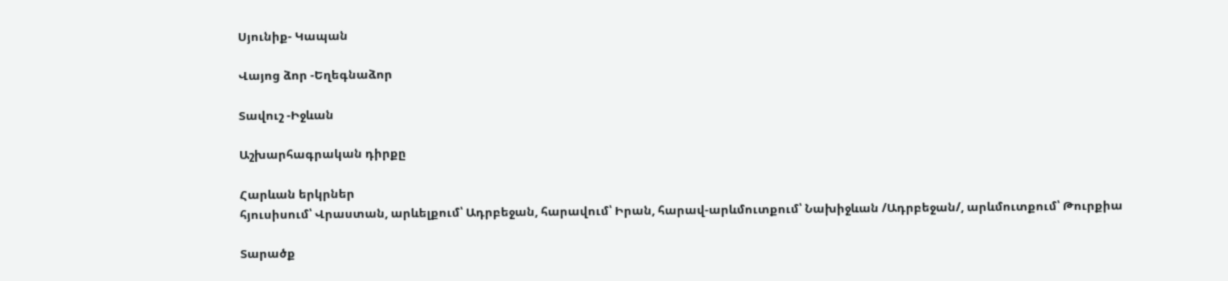Սյունիք- Կապան

Վայոց ձոր -Եղեգնաձոր

Տավուշ -Իջևան

Աշխարհագրական դիրքը

Հարևան երկրներ
հյուսիսում՝ Վրաստան, արևելքում՝ Ադրբեջան, հարավում՝ Իրան, հարավ-արևմուտքում՝ Նախիջևան /Ադրբեջան/, արևմուտքում՝ Թուրքիա

Տարածք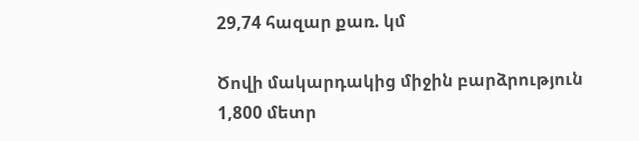29,74 հազար քառ. կմ

Ծովի մակարդակից միջին բարձրություն
1,800 մետր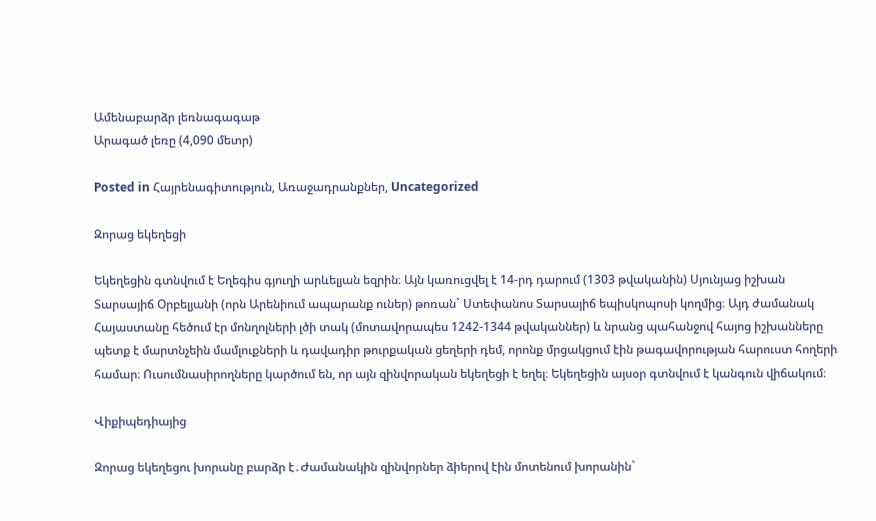Ամենաբարձր լեռնագագաթ
Արագած լեռը (4,090 մետր)

Posted in Հայրենագիտություն, Առաջադրանքներ, Uncategorized

Զորաց եկեղեցի

Եկեղեցին գտնվում է Եղեգիս գյուղի արևելյան եզրին։ Այն կառուցվել է 14-րդ դարում (1303 թվականին) Սյունյաց իշխան Տարսայիճ Օրբելյանի (որն Արենիում ապարանք ուներ) թոռան` Ստեփանոս Տարսայիճ եպիսկոպոսի կողմից։ Այդ ժամանակ Հայաստանը հեծում էր մոնղոլների լծի տակ (մոտավորապես 1242-1344 թվականներ) և նրանց պահանջով հայոց իշխանները պետք է մարտնչեին մամլուքների և դավադիր թուրքական ցեղերի դեմ, որոնք մրցակցում էին թագավորության հարուստ հողերի համար։ Ուսումնասիրողները կարծում են, որ այն զինվորական եկեղեցի է եղել։ Եկեղեցին այսօր գտնվում է կանգուն վիճակում։

Վիքիպեդիայից

Զորաց եկեղեցու խորանը բարձր է․Ժամանակին զինվորներ ձիերով էին մոտենում խորանին`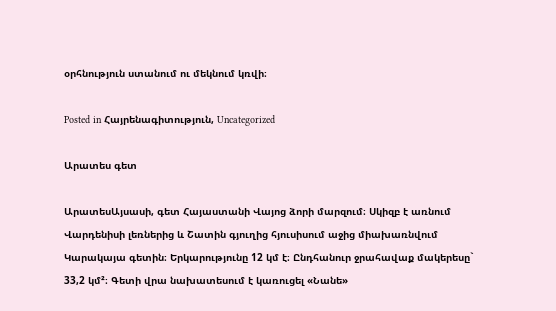օրհնություն ստանում ու մեկնում կռվի։

Posted in Հայրենագիտություն, Uncategorized

Արատես գետ

ԱրատեսԱյսասի, գետ Հայաստանի Վայոց ձորի մարզում։ Սկիզբ է առնում Վարդենիսի լեռներից և Շատին գյուղից հյուսիսում աջից միախառնվում Կարակայա գետին։ Երկարությունը 12 կմ է։ Ընդհանուր ջրահավաք մակերեսը` 33,2 կմ²։ Գետի վրա նախատեսում է կառուցել «Նանե»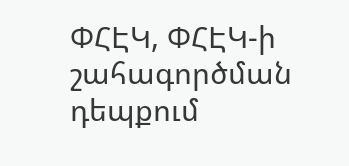ՓՀԷԿ, ՓՀԷԿ-ի շահագործման դեպքում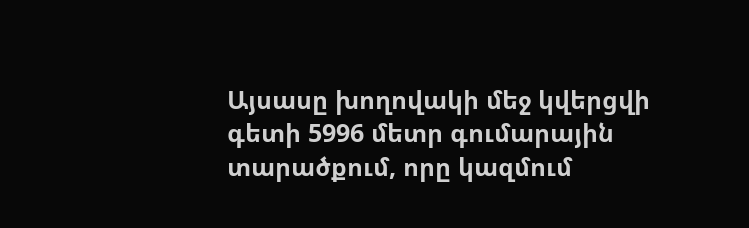Այսասը խողովակի մեջ կվերցվի գետի 5996 մետր գումարային տարածքում, որը կազմում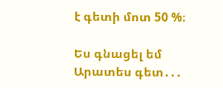է գետի մոտ 50 %։

Ես գնացել եմ Արատես գետ․․․